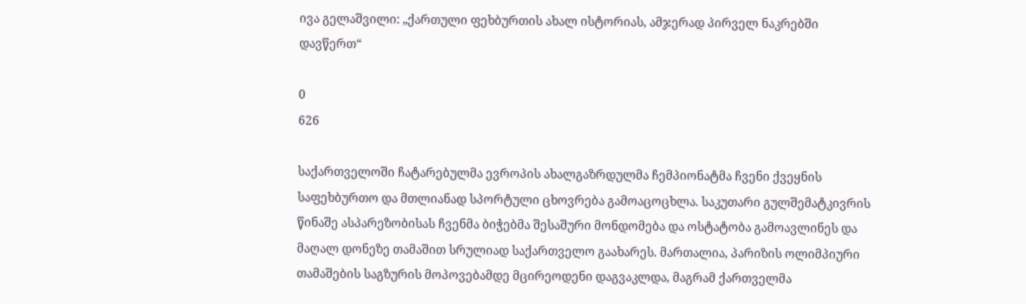ივა გელაშვილი: „ქართული ფეხბურთის ახალ ისტორიას, ამჯერად პირველ ნაკრებში დავწერთ“

0
626

საქართველოში ჩატარებულმა ევროპის ახალგაზრდულმა ჩემპიონატმა ჩვენი ქვეყნის საფეხბურთო და მთლიანად სპორტული ცხოვრება გამოაცოცხლა. საკუთარი გულშემატკივრის წინაშე ასპარეზობისას ჩვენმა ბიჭებმა შესაშური მონდომება და ოსტატობა გამოავლინეს და მაღალ დონეზე თამაშით სრულიად საქართველო გაახარეს. მართალია, პარიზის ოლიმპიური თამაშების საგზურის მოპოვებამდე მცირეოდენი დაგვაკლდა, მაგრამ ქართველმა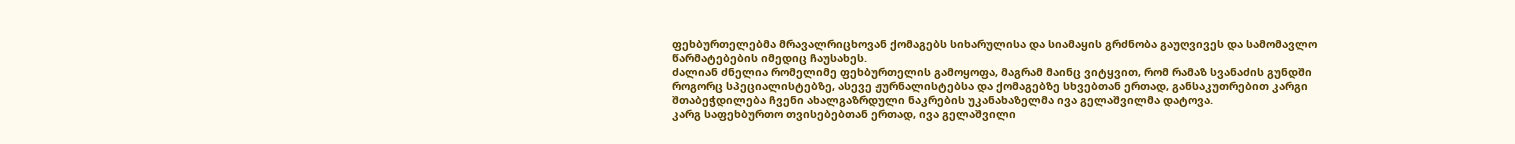ფეხბურთელებმა მრავალრიცხოვან ქომაგებს სიხარულისა და სიამაყის გრძნობა გაუღვივეს და სამომავლო წარმატებების იმედიც ჩაუსახეს.
ძალიან ძნელია რომელიმე ფეხბურთელის გამოყოფა, მაგრამ მაინც ვიტყვით, რომ რამაზ სვანაძის გუნდში როგორც სპეციალისტებზე, ასევე ჟურნალისტებსა და ქომაგებზე სხვებთან ერთად, განსაკუთრებით კარგი შთაბეჭდილება ჩვენი ახალგაზრდული ნაკრების უკანახაზელმა ივა გელაშვილმა დატოვა.
კარგ საფეხბურთო თვისებებთან ერთად, ივა გელაშვილი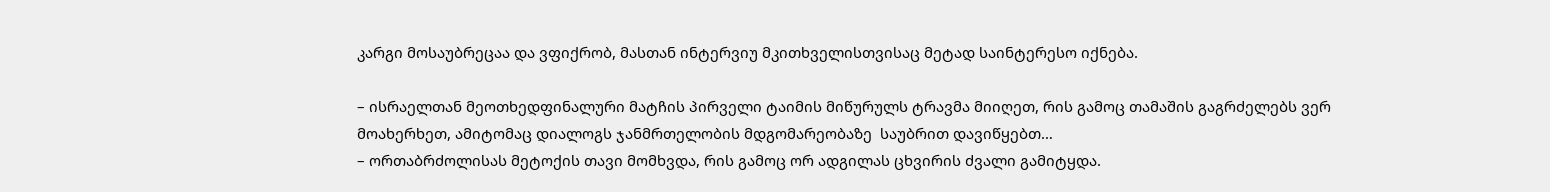კარგი მოსაუბრეცაა და ვფიქრობ, მასთან ინტერვიუ მკითხველისთვისაც მეტად საინტერესო იქნება.

– ისრაელთან მეოთხედფინალური მატჩის პირველი ტაიმის მიწურულს ტრავმა მიიღეთ, რის გამოც თამაშის გაგრძელებს ვერ მოახერხეთ, ამიტომაც დიალოგს ჯანმრთელობის მდგომარეობაზე  საუბრით დავიწყებთ…
– ორთაბრძოლისას მეტოქის თავი მომხვდა, რის გამოც ორ ადგილას ცხვირის ძვალი გამიტყდა.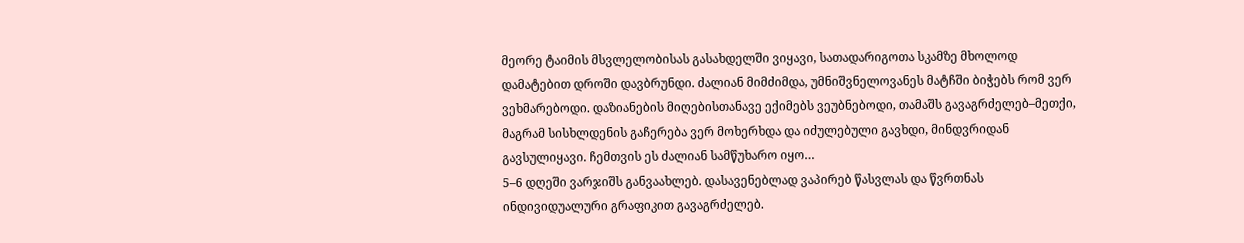მეორე ტაიმის მსვლელობისას გასახდელში ვიყავი, სათადარიგოთა სკამზე მხოლოდ დამატებით დროში დავბრუნდი. ძალიან მიმძიმდა, უმნიშვნელოვანეს მატჩში ბიჭებს რომ ვერ ვეხმარებოდი. დაზიანების მიღებისთანავე ექიმებს ვეუბნებოდი, თამაშს გავაგრძელებ–მეთქი, მაგრამ სისხლდენის გაჩერება ვერ მოხერხდა და იძულებული გავხდი, მინდვრიდან გავსულიყავი. ჩემთვის ეს ძალიან სამწუხარო იყო…
5–6 დღეში ვარჯიშს განვაახლებ. დასავენებლად ვაპირებ წასვლას და წვრთნას ინდივიდუალური გრაფიკით გავაგრძელებ.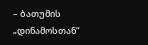– ბათუმის „დინამოსთან“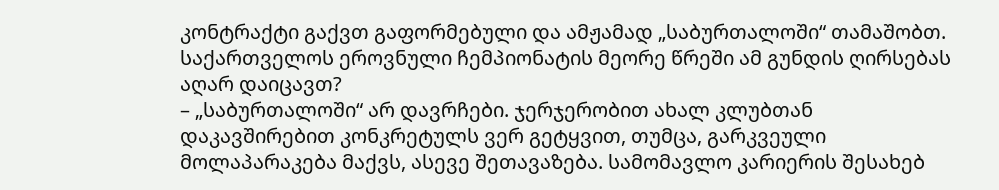კონტრაქტი გაქვთ გაფორმებული და ამჟამად „საბურთალოში“ თამაშობთ. საქართველოს ეროვნული ჩემპიონატის მეორე წრეში ამ გუნდის ღირსებას აღარ დაიცავთ?
– „საბურთალოში“ არ დავრჩები. ჯერჯერობით ახალ კლუბთან დაკავშირებით კონკრეტულს ვერ გეტყვით, თუმცა, გარკვეული მოლაპარაკება მაქვს, ასევე შეთავაზება. სამომავლო კარიერის შესახებ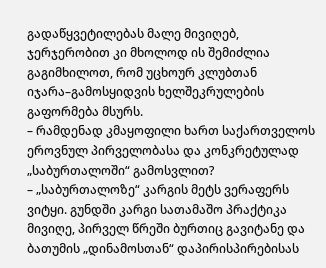გადაწყვეტილებას მალე მივიღებ, ჯერჯერობით კი მხოლოდ ის შემიძლია გაგიმხილოთ, რომ უცხოურ კლუბთან იჯარა–გამოსყიდვის ხელშეკრულების გაფორმება მსურს.
– რამდენად კმაყოფილი ხართ საქართველოს ეროვნულ პირველობასა და კონკრეტულად „საბურთალოში“ გამოსვლით?
– „საბურთალოზე“ კარგის მეტს ვერაფერს ვიტყი. გუნდში კარგი სათამაშო პრაქტიკა მივიღე, პირველ წრეში ბურთიც გავიტანე და ბათუმის „დინამოსთან“ დაპირისპირებისას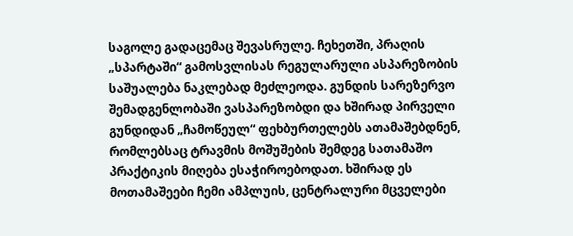საგოლე გადაცემაც შევასრულე. ჩეხეთში, პრაღის „სპარტაში“ გამოსვლისას რეგულარული ასპარეზობის საშუალება ნაკლებად მეძლეოდა. გუნდის სარეზერვო შემადგენლობაში ვასპარეზობდი და ხშირად პირველი გუნდიდან „ჩამოწეულ“ ფეხბურთელებს ათამაშებდნენ, რომლებსაც ტრავმის მოშუშების შემდეგ სათამაშო პრაქტიკის მიღება ესაჭიროებოდათ. ხშირად ეს მოთამაშეები ჩემი ამპლუის, ცენტრალური მცველები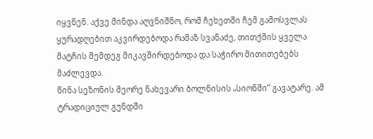იყვნენ. აქვე მინდა აღვნიშნო, რომ ჩეხეთში ჩემ გამოსვლას ყურადღებით აკვირდებოდა რამაზ სვანაძე, თითქმის ყველა მატჩის შემდეგ მიკავშირდებოდა და საჭირო მითითებებს მაძლევდა.
წინა სეზონის მეორე ნახევარი ბოლნისის „სიონში“ გავატარე. ამ ტრადიციულ გუნდში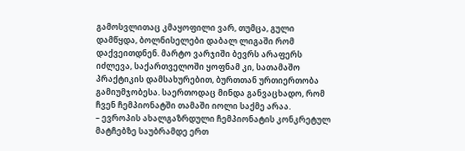გამოსვლითაც კმაყოფილი ვარ, თუმცა, გული დამწყდა, ბოლნისელები დაბალ ლიგაში რომ დაქვეითდნენ. მარტო ვარჯიში ბევრს არაფერს იძლევა, საქართველოში ყოფნამ კი, სათამაშო პრაქტიკის დამსახურებით, ბურთთან ურთიერთობა გამიუმჯობესა. საერთოდაც მინდა განვაცხადო, რომ ჩვენ ჩემპიონატში თამაში იოლი საქმე არაა.
– ევროპის ახალგაზრდული ჩემპიონატის კონკრეტულ მატჩებზე საუბრამდე ერთ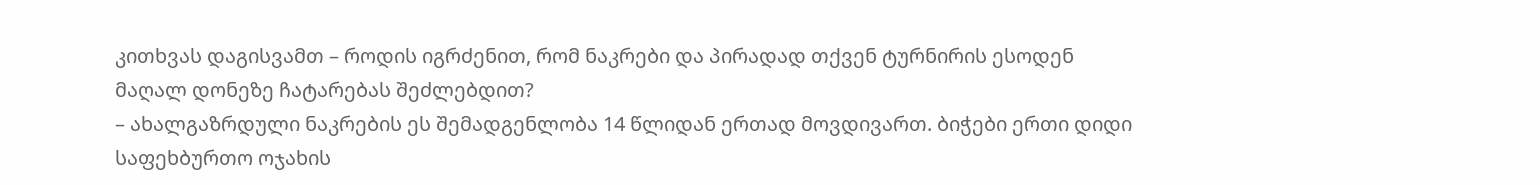კითხვას დაგისვამთ – როდის იგრძენით, რომ ნაკრები და პირადად თქვენ ტურნირის ესოდენ მაღალ დონეზე ჩატარებას შეძლებდით?
– ახალგაზრდული ნაკრების ეს შემადგენლობა 14 წლიდან ერთად მოვდივართ. ბიჭები ერთი დიდი საფეხბურთო ოჯახის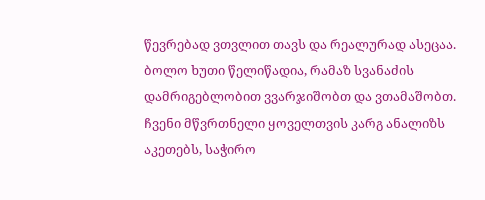წევრებად ვთვლით თავს და რეალურად ასეცაა. ბოლო ხუთი წელიწადია, რამაზ სვანაძის დამრიგებლობით ვვარჯიშობთ და ვთამაშობთ. ჩვენი მწვრთნელი ყოველთვის კარგ ანალიზს აკეთებს, საჭირო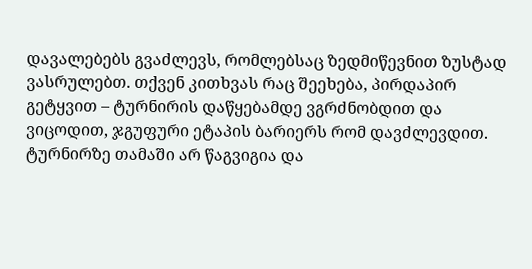დავალებებს გვაძლევს, რომლებსაც ზედმიწევნით ზუსტად ვასრულებთ. თქვენ კითხვას რაც შეეხება, პირდაპირ გეტყვით – ტურნირის დაწყებამდე ვგრძნობდით და ვიცოდით, ჯგუფური ეტაპის ბარიერს რომ დავძლევდით. ტურნირზე თამაში არ წაგვიგია და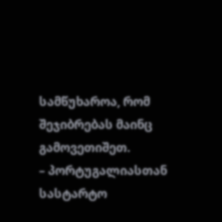სამწუხაროა, რომ შეჯიბრებას მაინც გამოვეთიშეთ.
– პორტუგალიასთან სასტარტო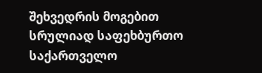შეხვედრის მოგებით სრულიად საფეხბურთო საქართველო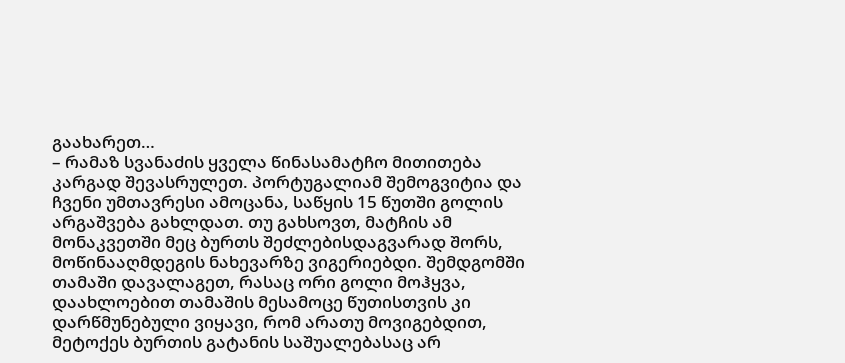გაახარეთ…
– რამაზ სვანაძის ყველა წინასამატჩო მითითება კარგად შევასრულეთ. პორტუგალიამ შემოგვიტია და ჩვენი უმთავრესი ამოცანა, საწყის 15 წუთში გოლის არგაშვება გახლდათ. თუ გახსოვთ, მატჩის ამ მონაკვეთში მეც ბურთს შეძლებისდაგვარად შორს, მოწინააღმდეგის ნახევარზე ვიგერიებდი. შემდგომში თამაში დავალაგეთ, რასაც ორი გოლი მოჰყვა, დაახლოებით თამაშის მესამოცე წუთისთვის კი დარწმუნებული ვიყავი, რომ არათუ მოვიგებდით, მეტოქეს ბურთის გატანის საშუალებასაც არ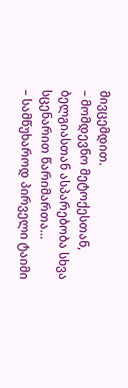მივცემდით.
– მომდევნო მეტოქესთან, ბელგიასთან ასპარებობა სხვა სცენარით წარიმართა…
– სამწუხაროდ პირველი ტაიმი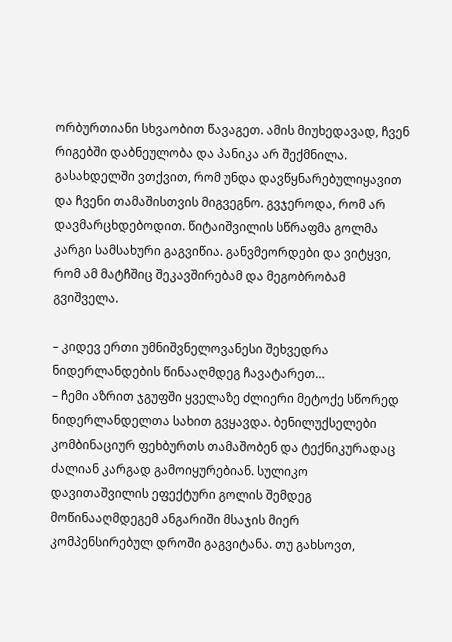ორბურთიანი სხვაობით წავაგეთ. ამის მიუხედავად, ჩვენ რიგებში დაბნეულობა და პანიკა არ შექმნილა. გასახდელში ვთქვით, რომ უნდა დავწყნარებულიყავით და ჩვენი თამაშისთვის მიგვეგნო. გვჯეროდა, რომ არ დავმარცხდებოდით. წიტაიშვილის სწრაფმა გოლმა კარგი სამსახური გაგვიწია. განვმეორდები და ვიტყვი, რომ ამ მატჩშიც შეკავშირებამ და მეგობრობამ გვიშველა.

– კიდევ ერთი უმნიშვნელოვანესი შეხვედრა ნიდერლანდების წინააღმდეგ ჩავატარეთ…
– ჩემი აზრით ჯგუფში ყველაზე ძლიერი მეტოქე სწორედ ნიდერლანდელთა სახით გვყავდა. ბენილუქსელები კომბინაციურ ფეხბურთს თამაშობენ და ტექნიკურადაც ძალიან კარგად გამოიყურებიან. სულიკო დავითაშვილის ეფექტური გოლის შემდეგ მოწინააღმდეგემ ანგარიში მსაჯის მიერ კომპენსირებულ დროში გაგვიტანა. თუ გახსოვთ,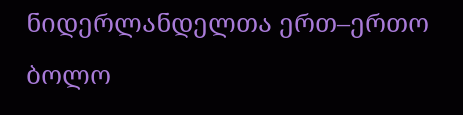ნიდერლანდელთა ერთ–ერთო ბოლო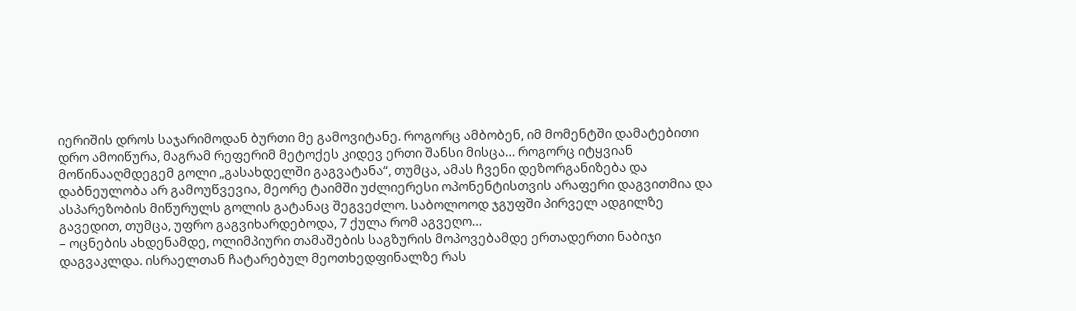იერიშის დროს საჯარიმოდან ბურთი მე გამოვიტანე. როგორც ამბობენ, იმ მომენტში დამატებითი დრო ამოიწურა, მაგრამ რეფერიმ მეტოქეს კიდევ ერთი შანსი მისცა… როგორც იტყვიან მოწინააღმდეგემ გოლი „გასახდელში გაგვატანა“, თუმცა, ამას ჩვენი დეზორგანიზება და დაბნეულობა არ გამოუწვევია, მეორე ტაიმში უძლიერესი ოპონენტისთვის არაფერი დაგვითმია და ასპარეზობის მიწურულს გოლის გატანაც შეგვეძლო. საბოლოოდ ჯგუფში პირველ ადგილზე გავედით, თუმცა, უფრო გაგვიხარდებოდა, 7 ქულა რომ აგვეღო…
– ოცნების ახდენამდე, ოლიმპიური თამაშების საგზურის მოპოვებამდე ერთადერთი ნაბიჯი დაგვაკლდა. ისრაელთან ჩატარებულ მეოთხედფინალზე რას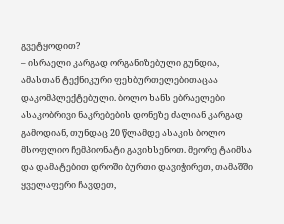გვეტყოდით?
– ისრაელი კარგად ორგანიზებული გუნდია, ამასთან ტექნიკური ფეხბურთელებითაცაა დაკომპლექტებული. ბოლო ხანს ებრაელები ასაკობრივი ნაკრებების დონეზე ძალიან კარგად გამოდიან, თუნდაც 20 წლამდე ასაკის ბოლო მსოფლიო ჩემპიონატი გავიხსენოთ. მეორე ტაიმსა და დამატებით დროში ბურთი დავიჭირეთ, თამაშში ყველაფერი ჩავდეთ,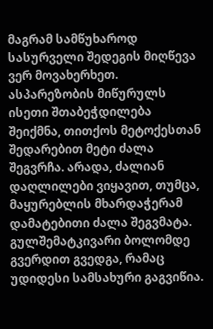მაგრამ სამწუხაროდ სასურველი შედეგის მიღწევა ვერ მოვახერხეთ. ასპარეზობის მიწურულს ისეთი შთაბეჭდილება შეიქმნა, თითქოს მეტოქესთან შედარებით მეტი ძალა შეგვრჩა. არადა, ძალიან დაღლილები ვიყავით, თუმცა, მაყურებლის მხარდაჭერამ დამატებითი ძალა შეგვმატა. გულშემატკივარი ბოლომდე გვერდით გვედგა, რამაც უდიდესი სამსახური გაგვიწია.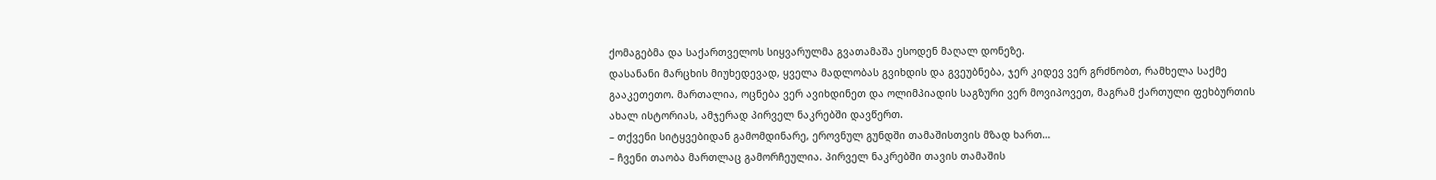ქომაგებმა და საქართველოს სიყვარულმა გვათამაშა ესოდენ მაღალ დონეზე.
დასანანი მარცხის მიუხედევად, ყველა მადლობას გვიხდის და გვეუბნება, ჯერ კიდევ ვერ გრძნობთ, რამხელა საქმე გააკეთეთო. მართალია, ოცნება ვერ ავიხდინეთ და ოლიმპიადის საგზური ვერ მოვიპოვეთ, მაგრამ ქართული ფეხბურთის ახალ ისტორიას, ამჯერად პირველ ნაკრებში დავწერთ.
– თქვენი სიტყვებიდან გამომდინარე, ეროვნულ გუნდში თამაშისთვის მზად ხართ…
– ჩვენი თაობა მართლაც გამორჩეულია. პირველ ნაკრებში თავის თამაშის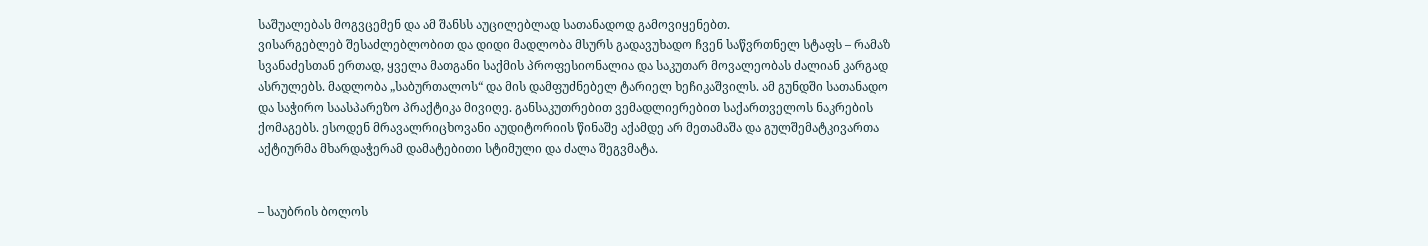საშუალებას მოგვცემენ და ამ შანსს აუცილებლად სათანადოდ გამოვიყენებთ.
ვისარგებლებ შესაძლებლობით და დიდი მადლობა მსურს გადავუხადო ჩვენ საწვრთნელ სტაფს – რამაზ სვანაძესთან ერთად, ყველა მათგანი საქმის პროფესიონალია და საკუთარ მოვალეობას ძალიან კარგად ასრულებს. მადლობა „საბურთალოს“ და მის დამფუძნებელ ტარიელ ხეჩიკაშვილს. ამ გუნდში სათანადო და საჭირო საასპარეზო პრაქტიკა მივიღე. განსაკუთრებით ვემადლიერებით საქართველოს ნაკრების ქომაგებს. ესოდენ მრავალრიცხოვანი აუდიტორიის წინაშე აქამდე არ მეთამაშა და გულშემატკივართა აქტიურმა მხარდაჭერამ დამატებითი სტიმული და ძალა შეგვმატა.


– საუბრის ბოლოს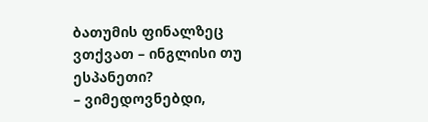ბათუმის ფინალზეც ვთქვათ – ინგლისი თუ ესპანეთი?
– ვიმედოვნებდი,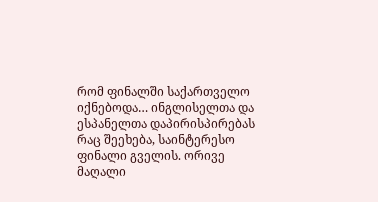რომ ფინალში საქართველო იქნებოდა… ინგლისელთა და ესპანელთა დაპირისპირებას რაც შეეხება, საინტერესო ფინალი გველის. ორივე მაღალი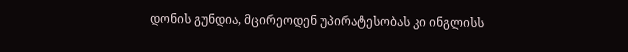დონის გუნდია, მცირეოდენ უპირატესობას კი ინგლისს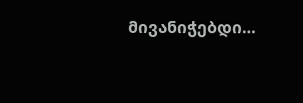მივანიჭებდი…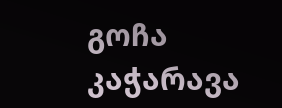გოჩა კაჭარავა